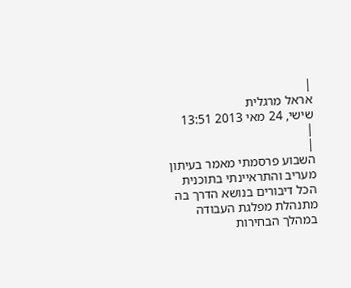|
אראל מרגלית
שישי, 24 מאי 2013 13:51
|
|
השבוע פרסמתי מאמר בעיתון מעריב והתראיינתי בתוכנית הכל דיבורים בנושא הדרך בה מתנהלת מפלגת העבודה במהלך הבחירות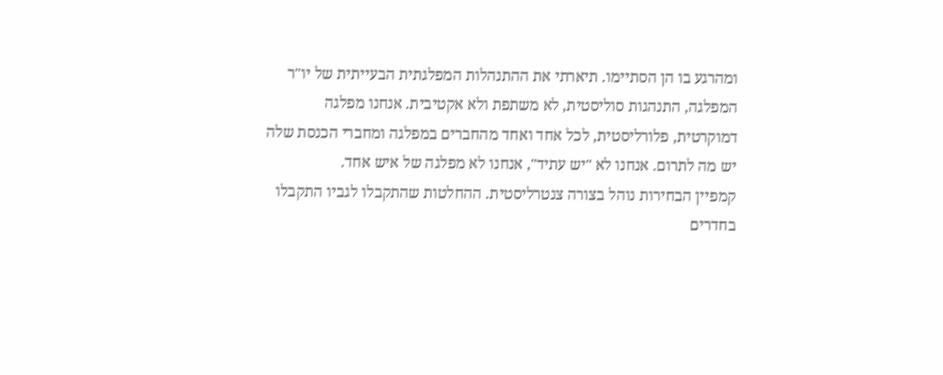ומהרגע בו הן הסתיימו. תיארתי את ההתנהלות המפלגתית הבעייתית של יו"ר המפלגה, התנהגות סוליסטית, לא משתפת ולא אקטיבית. אנחנו מפלגה דמוקרטית, פלורליסטית, לכל אחד ואחד מהחברים במפלגה ומחברי הכנסת שלה יש מה לתרום. אנחנו לא "יש עתיד", אנחנו לא מפלגה של איש אחד.
קמפיין הבחירות נוהל בצורה צנטרליסטית. ההחלטות שהתקבלו לגביו התקבלו בחדרים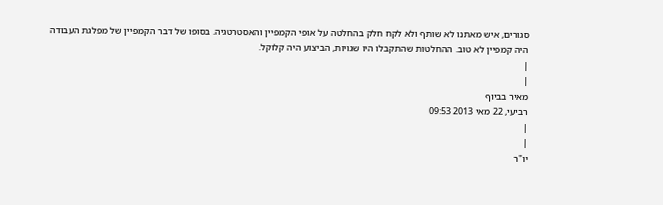סגורים, איש מאתנו לא שותף ולא לקח חלק בהחלטה על אופי הקמפיין והאסטרטגיה. בסופו של דבר הקמפיין של מפלגת העבודה היה קמפיין לא טוב. ההחלטות שהתקבלו היו שגויות, הביצוע היה קלוקל.
|
|
מאיר בביוף
רביעי, 22 מאי 2013 09:53
|
|
יו"ר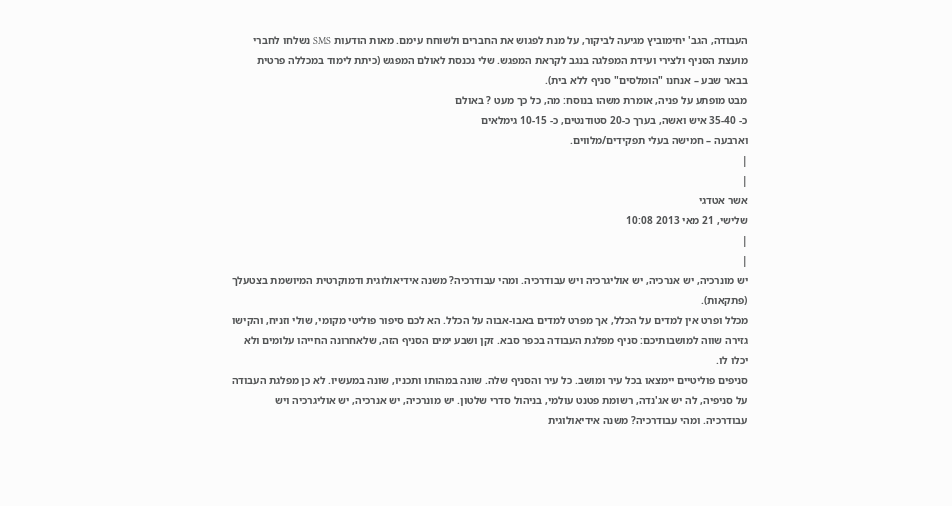העבודה, הגב' יחימוביץ מגיעה לביקור, על מנת לפגוש את החברים ולשוחח עימם. מאות הודעות SMS נשלחו לחברי מועצת הסניף ולצירי ועידת המפלגה בנגב לקראת המפגש. שלי נכנסת לאולם המפגש (כיתת לימוד במכללה פרטית בבאר שבע – אנחנו "הומלסים" סניף ללא בית).
מבט מופתע על פניה, אומרת משהו בנוסח: מה, כל כך מעט ? באולם
כ- 35-40 איש ואשה, בערך כ-20 סטודנטים, כ- 10-15 גימלאים
וארבעה – חמישה בעלי תפקידים/מלווים.
|
|
אשר אטדגי
שלישי, 21 מאי 2013 10:08
|
|
יש מונרכיה, יש אנרכיה, יש אוליגרכיה ויש עבודרכיה. ומהי עבודרכיה? משנה אידיאולוגית ודמוקרטית המיושמת בצטעלך (פתקאות).
מכלל ופרט אין למדים על הכלל, אך מפרט למדים באבו-אבוה על הכלל. הא לכם סיפור פוליטי מקומי, שולי וזניח, והקישו גזירה שווה למושבותיכם: סניף מפלגת העבודה בכפר סבא. זקן ושבע ימים הסניף הזה, שלאחרונה החייהו עלומים ולא יכלו לו.
סניפים פוליטיים יימצאו בכל עיר ומושב. כל עיר והסניף שלה. שונה במהותו ותכניו, שונה במעשיו. לא כן מפלגת העבודה על סניפיה, לה יש אג'נדה, רשומת פטנט עולמי, בניהול סדרי שלטון. יש מונרכיה, יש אנרכיה, יש אוליגרכיה ויש עבודרכיה. ומהי עבודרכיה? משנה אידיאולוגית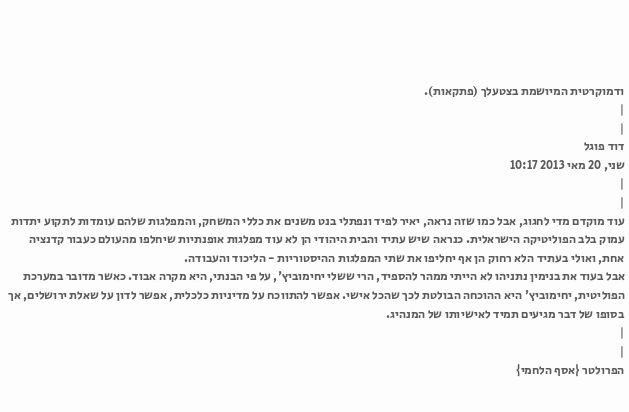ודמוקרטית המיושמת בצטעלך (פתקאות).
|
|
דוד פוגל
שני, 20 מאי 2013 10:17
|
|
עוד מוקדם מדי לחגוג, אבל כמו שזה נראה, יאיר לפיד ונפתלי בנט משנים את כללי המשחק, והמפלגות שלהם עומדות לתקוע יתדות עמוק בלב הפוליטיקה הישראלית. כנראה שיש עתיד והבית היהודי הן לא עוד מפלגות אופנתיות שיחלפו מהעולם כעבור קדנציה אחת, ואולי בעתיד הלא רחוק הן אף יחליפו את שתי המפלגות ההיסטוריות - הליכוד והעבודה.
אבל בעוד את בנימין נתניהו לא הייתי ממהר להספיד, הרי ששלי יחימוביץ', על פי הבנתי, היא מקרה אבוד. כאשר מדובר במערכת הפוליטית, יחימוביץ' היא ההוכחה הבולטת לכך שהכל אישי. אפשר להתווכח על מדיניות כלכלית, אפשר לדון על שאלת ירושלים, אך בסופו של דבר מגיעים תמיד לאישיותו של המנהיג.
|
|
הפרולטר {אסף הלחמי}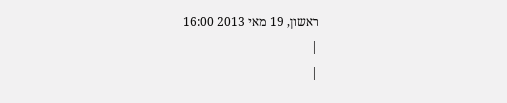ראשון, 19 מאי 2013 16:00
|
|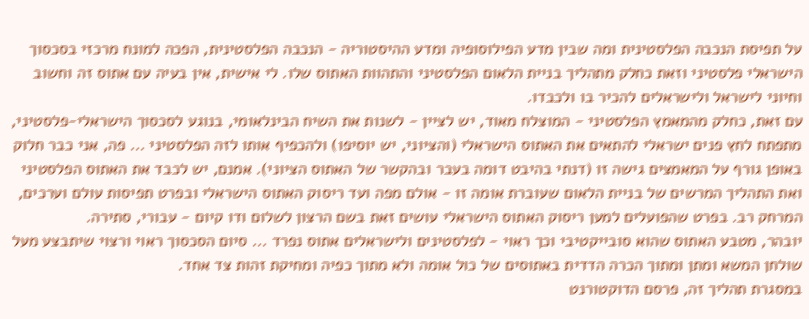על תפיסת הנכבה הפלסטינית ומה שבין מדע הפילוסופיה ומדע ההיסטוריה - הנכבה הפלסטינית, הפכה למונח מרכזי בסכסוך הישראלי פלסטיני וזאת כחלק מתהליך בניית הלאום הפלסטיני והתהוות האתוס שלו. לי אישית, אין בעיה עם אתוס זה וחשוב וחיוני לישראל ולישראלים להכיר בו ולכבדו.
עם זאת, כחלק מהמאמץ הפלסטיני - המוצלח מאוד, יש לציין - לשנות את השיח הבינלאומי, בנוגע לסכסוך הישראלי-פלסטיני, מתפתח לחץ פנים ישראלי להתאים את האתוס הישראלי (והציוני, יש יוסיפו) ולהכפיף אותו לזה הפלסטיני ... פה, אני כבר חלוק באופן גורף על המאמצים גישה זו (דנתי בהיבט דומה בעבר ובהקשר של האתוס הציוני). אמנם, יש לכבד את האתוס הפלסטיני ואת התהליך המרשים של בניית הלאום שעוברת אומה זו - אולם מפה ועד ריסוק האתוס הישראלי ובפרט תפיסות עולם וערכים, המרחק רב. בפרט שהפועלים למען ריסוק האתוס הישראלי עושים זאת בשם הרצון לשלום ודו קיום - עבורי, סתירה.
יובהר, מטבע האתוס שהוא סובייקטיבי וכך ראוי - לפלסטינים ולישראלים אתוס נפרד ... סיום הסכסוך ראוי ורצוי שיתבצע מעל שולחן המשא ומתן ומתוך הכרה הדדית באתוסים של כול אומה ולא מתוך כפיה ומחיקת זהות צד אחד.
במסגרת תהליך זה, פרסם הדוקטורנט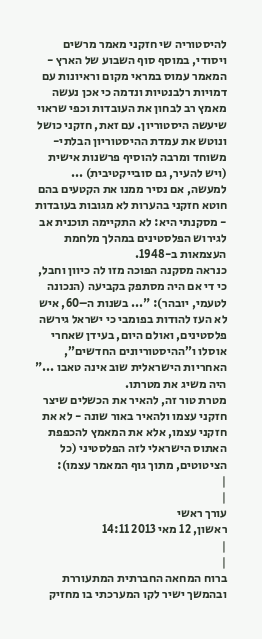להיסטוריה שי חזקני מאמר מרשים ויסודי, במוסף סוף השבוע של הארץ - המאמר עמוס במראי מקום וראיונות עם דמויות רלבנטיות ונדמה כי אכן נעשה מאמץ רב לבחון את העובדות וכפי שראוי שיעשה היסטוריון. עם זאת, חזקני כושל ונוטש את עמדת ההיסטוריון הבלתי-משוחד ומרבה להוסיף פרשנות אישית (ויש להעיר, גם סובייקטיבית) ... למעשה, אם נסיר ממנו את הקטעים בהם חוטא חזקני בהערות לא מגובות בעובדות - מסקנתי היא: לא התקיימה תוכנית אב לגירוש הפלסטינים במהלך מלחמת העצמאות ב-1948.
כנראה מסקנה הפוכה מזו לה כיוון וחבל, כי די אם היה מסתפק בקביעה (הנכונה לטעמי, יובהר): "... בשנות ה–60, איש לא העז להודות בפומבי כי ישראל גירשה פלסטינים, ואולם היום, בעידן שאחרי אוסלו ו”ההיסטוריונים החדשים”, האחריות הישראלית שוב אינה טאבו ..." היה משיג את מטרתו.
מטרת טור זה, להאיר את הכשלים שיצר חזקני עצמו ולהאיר באור שונה - לא את חזקני עצמו, אלא את המאמץ להכפפת האתוס הישראלי לזה הפלסטיני (כל הציטוטים, מתוך גוף המאמר עצמו):
|
|
עורך ראשי
ראשון, 12 מאי 2013 14:11
|
|
ברוח המחאה החברתית המתעוררת ובהמשך ישיר לקו המערכתי בו מחזיק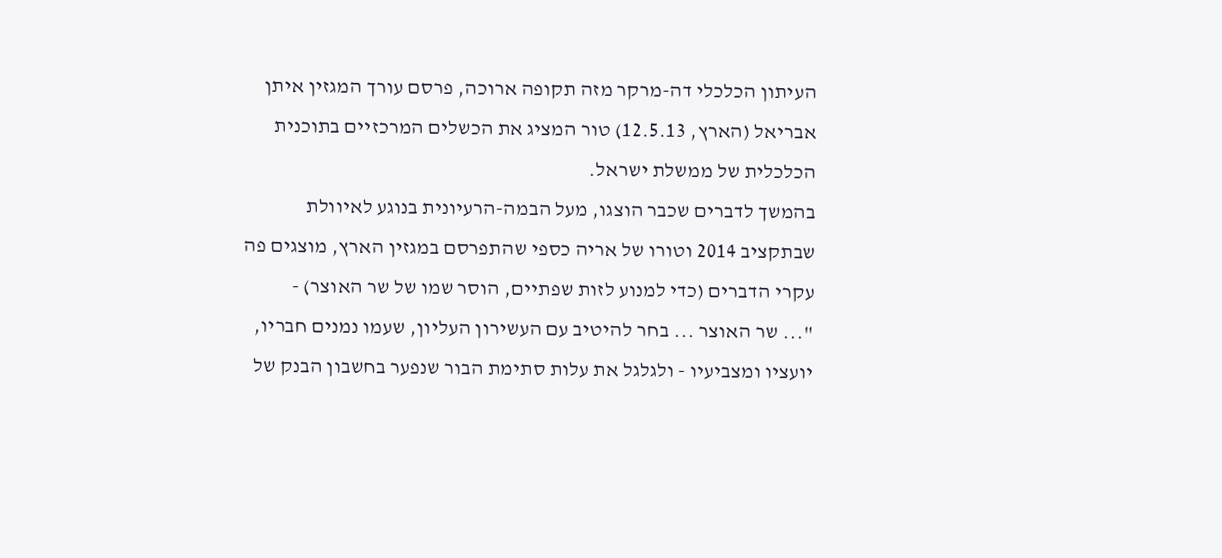העיתון הכלכלי דה-מרקר מזה תקופה ארוכה, פרסם עורך המגזין איתן אבריאל (הארץ, 12.5.13) טור המציג את הכשלים המרכזיים בתוכנית הכלכלית של ממשלת ישראל.
בהמשך לדברים שכבר הוצגו, מעל הבמה-הרעיונית בנוגע לאיוולת שבתקציב 2014 וטורו של אריה כספי שהתפרסם במגזין הארץ, מוצגים פה עקרי הדברים (כדי למנוע לזות שפתיים, הוסר שמו של שר האוצר) -
"... שר האוצר ... בחר להיטיב עם העשירון העליון, שעמו נמנים חבריו, יועציו ומצביעיו - ולגלגל את עלות סתימת הבור שנפער בחשבון הבנק של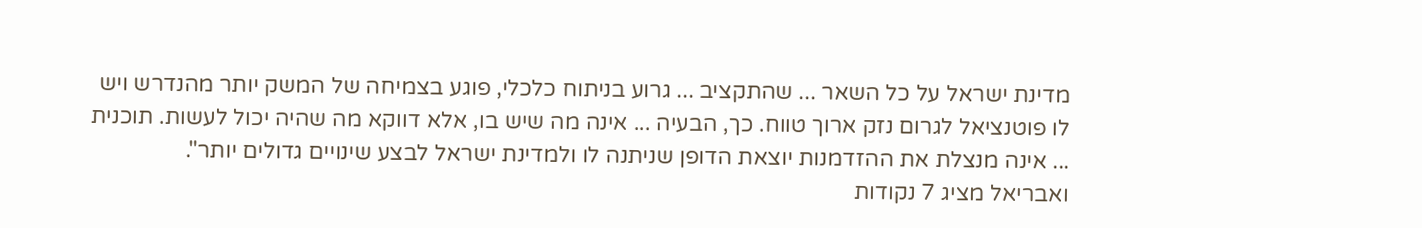מדינת ישראל על כל השאר ... שהתקציב ... גרוע בניתוח כלכלי, פוגע בצמיחה של המשק יותר מהנדרש ויש לו פוטנציאל לגרום נזק ארוך טווח. כך, הבעיה ... אינה מה שיש בו, אלא דווקא מה שהיה יכול לעשות. תוכנית ... אינה מנצלת את ההזדמנות יוצאת הדופן שניתנה לו ולמדינת ישראל לבצע שינויים גדולים יותר".
ואבריאל מציג 7 נקודות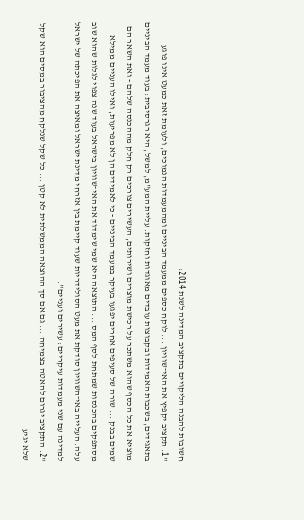חשובות להבנה הליקויים בתקציב המדינה לשנת 2014:
"1. תקציב יקפיץ את האי־שוויון ... לוקח כספים ממעמד הביניים ומהמעמדות הנמוכים, ולעומת זאת כמעט אינו פוגע בתאגידים, בשכבות האמידות ובקבוצות עובדים מאוגדות וחזקות. עליית המע"מ, למשל, היא רגרסיבית: בעוד מעמד הביניים מוציא את כל הכסף שהוא משתכר על רכישת מוצרים ושירותים, העשירים צורכים רק חלק מההכנסה שלהם - ואת השאר הם שמים בבנק ... שורה של סעיפים אחרים יפגעו בעיקר במעמד הביניים - כי לאמידים הן לא מפריעות, ואילו העניים ממילא מסתפקים בהכנסות שמתחת לסף המס ... התוצאה היא שמי שימדוד את האי־שוויון בישראל בעוד שנה צפוי לגלות שהוא שוב עלה. העלייה באי־השוויון סודקת את מעט הסולידריות שעוד קיימת בין אזרחי מדינת ישראל ומאיצה את הפיכתה של ישראל למדינה עם שני מעמדות עיקריים: עשירים ועניים".
"2. התקציב יגרום להאטה בצמיחה ... גם אם סך ההוצאה הממשלתית לא קטן ... כל שקל שנלקח מהציבור במסים הוא שקל שלא יגיע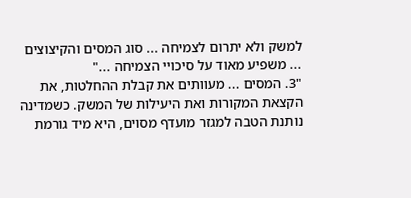למשק ולא יתרום לצמיחה ... סוג המסים והקיצוצים ... משפיע מאוד על סיכויי הצמיחה ..."
"3. המסים ... מעוותים את קבלת ההחלטות, את הקצאת המקורות ואת היעילות של המשק. כשמדינה נותנת הטבה למגזר מועדף מסוים, היא מיד גורמת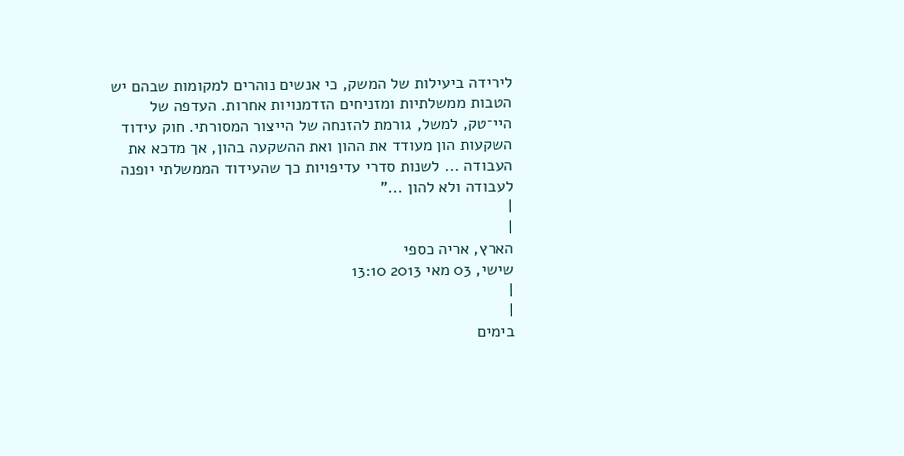לירידה ביעילות של המשק, כי אנשים נוהרים למקומות שבהם יש הטבות ממשלתיות ומזניחים הזדמנויות אחרות. העדפה של היי־טק, למשל, גורמת להזנחה של הייצור המסורתי. חוק עידוד השקעות הון מעודד את ההון ואת ההשקעה בהון, אך מדכא את העבודה ... לשנות סדרי עדיפויות כך שהעידוד הממשלתי יופנה לעבודה ולא להון ..."
|
|
הארץ, אריה כספי
שישי, 03 מאי 2013 13:10
|
|
בימים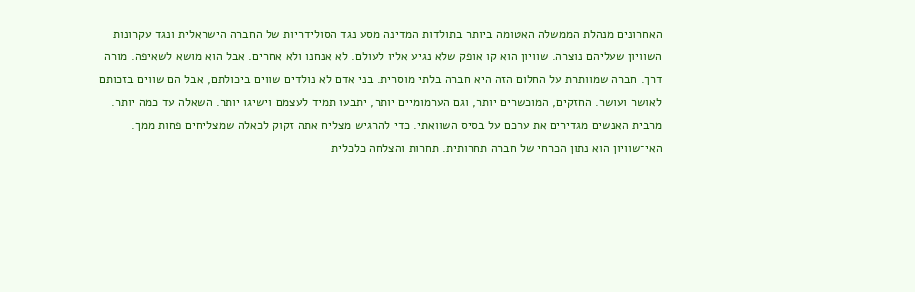האחרונים מנהלת הממשלה האטומה ביותר בתולדות המדינה מסע נגד הסולידריות של החברה הישראלית ונגד עקרונות השוויון שעליהם נוצרה. שוויון הוא קו אופק שלא נגיע אליו לעולם. לא אנחנו ולא אחרים. אבל הוא מושא לשאיפה. מורה דרך. חברה שמוותרת על החלום הזה היא חברה בלתי מוסרית. בני אדם לא נולדים שווים ביכולתם, אבל הם שווים בזכותם לאושר ועושר. החזקים, המוכשרים יותר, וגם הערמומיים יותר, יתבעו תמיד לעצמם וישיגו יותר. השאלה עד כמה יותר.
מרבית האנשים מגדירים את ערכם על בסיס השוואתי. כדי להרגיש מצליח אתה זקוק לכאלה שמצליחים פחות ממך. האי־שוויון הוא נתון הכרחי של חברה תחרותית. תחרות והצלחה כלכלית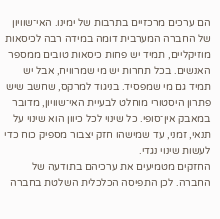הם ערכים מרכזיים בתרבות של ימינו. האי־שוויון של החברה המערבית דומה במידה רבה לכיסאות מוזיקליים, תמיד יש פחות כיסאות טובים ממספר האנשים. בכל תחרות יש מי שמרוויח, אבל יש תמיד גם מי שמפסיד. בניגוד למרקס, שחשב שיש פתרון היסטורי מוחלט לבעיית האי־שוויון, מדובר במאבק אין־סופי. כל שינוי לכל כיוון הוא שינוי על תנאי, זמני, עד שמישהו חזק יצבור מספיק כוח כדי לעשות שינוי נגדי.
החזקים מטמיעים את ערכיהם בתודעה של החברה. לכן התפיסה הכלכלית השלטת בחברה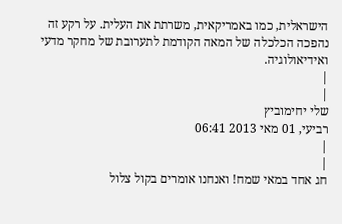הישראלית, כמו באמריקאית, משרתת את העלית. על רקע זה נהפכה הכלכלה של המאה הקודמת לתערובת של מחקר מדעי ואידיאולוגיה.
|
|
שלי יחימוביץ
רביעי, 01 מאי 2013 06:41
|
|
חג אחד במאי שמח! ואנחנו אומרים בקול צלול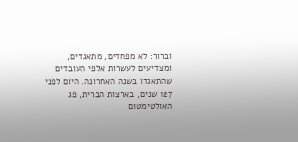וברור: לא מפחדים, מתאגדים, ומצדיעים לעשרות אלפי העובדים שהתאגדו בשנה האחרונה. היום לפני 127 שנים, בארצות הברית, פג האולטימטום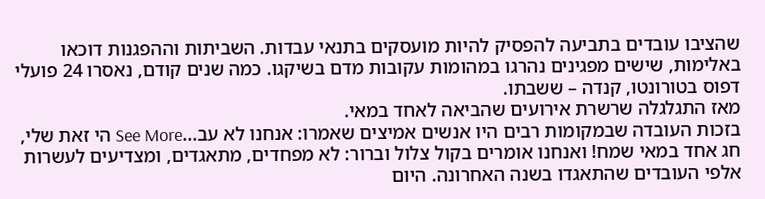שהציבו עובדים בתביעה להפסיק להיות מועסקים בתנאי עבדות. השביתות וההפגנות דוכאו באלימות, שישים מפגינים נהרגו במהומות עקובות מדם בשיקגו. כמה שנים קודם, נאסרו 24 פועלי דפוס בטורונטו, קנדה – ששבתו.
מאז התגלגלה שרשרת אירועים שהביאה לאחד במאי.
בזכות העובדה שבמקומות רבים היו אנשים אמיצים שאמרו: אנחנו לא עב...See More הי זאת שלי, חג אחד במאי שמח! ואנחנו אומרים בקול צלול וברור: לא מפחדים, מתאגדים, ומצדיעים לעשרות אלפי העובדים שהתאגדו בשנה האחרונה. היום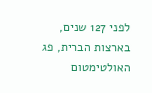לפני 127 שנים, בארצות הברית, פג האולטימטום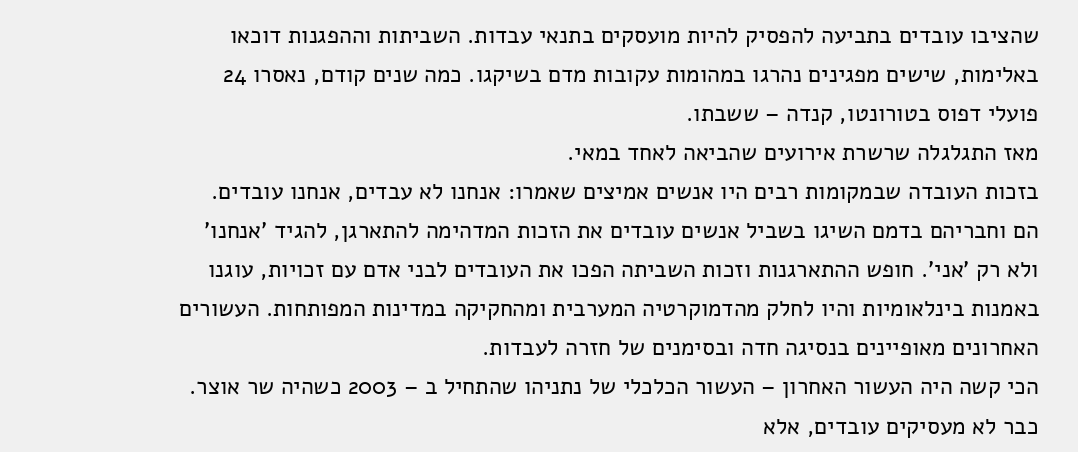שהציבו עובדים בתביעה להפסיק להיות מועסקים בתנאי עבדות. השביתות וההפגנות דוכאו באלימות, שישים מפגינים נהרגו במהומות עקובות מדם בשיקגו. כמה שנים קודם, נאסרו 24 פועלי דפוס בטורונטו, קנדה – ששבתו.
מאז התגלגלה שרשרת אירועים שהביאה לאחד במאי.
בזכות העובדה שבמקומות רבים היו אנשים אמיצים שאמרו: אנחנו לא עבדים, אנחנו עובדים.
הם וחבריהם בדמם השיגו בשביל אנשים עובדים את הזכות המדהימה להתארגן, להגיד 'אנחנו' ולא רק 'אני'. חופש ההתארגנות וזכות השביתה הפכו את העובדים לבני אדם עם זכויות, עוגנו באמנות בינלאומיות והיו לחלק מהדמוקרטיה המערבית ומהחקיקה במדינות המפותחות. העשורים האחרונים מאופיינים בנסיגה חדה ובסימנים של חזרה לעבדות.
הכי קשה היה העשור האחרון – העשור הכלכלי של נתניהו שהתחיל ב – 2003 כשהיה שר אוצר.
כבר לא מעסיקים עובדים, אלא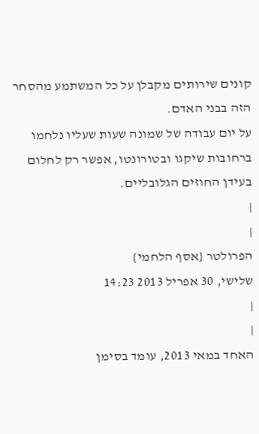קונים שירותים מקבלן על כל המשתמע מהסחר הזה בבני האדם.
על יום עבודה של שמונה שעות שעליו נלחמו ברחובות שיקגו ובטורונטו, אפשר רק לחלום בעידן החוזים הגלובליים.
|
|
הפרולטר {אסף הלחמי}
שלישי, 30 אפריל 2013 14:23
|
|
האחד במאי 2013, עומד בסימן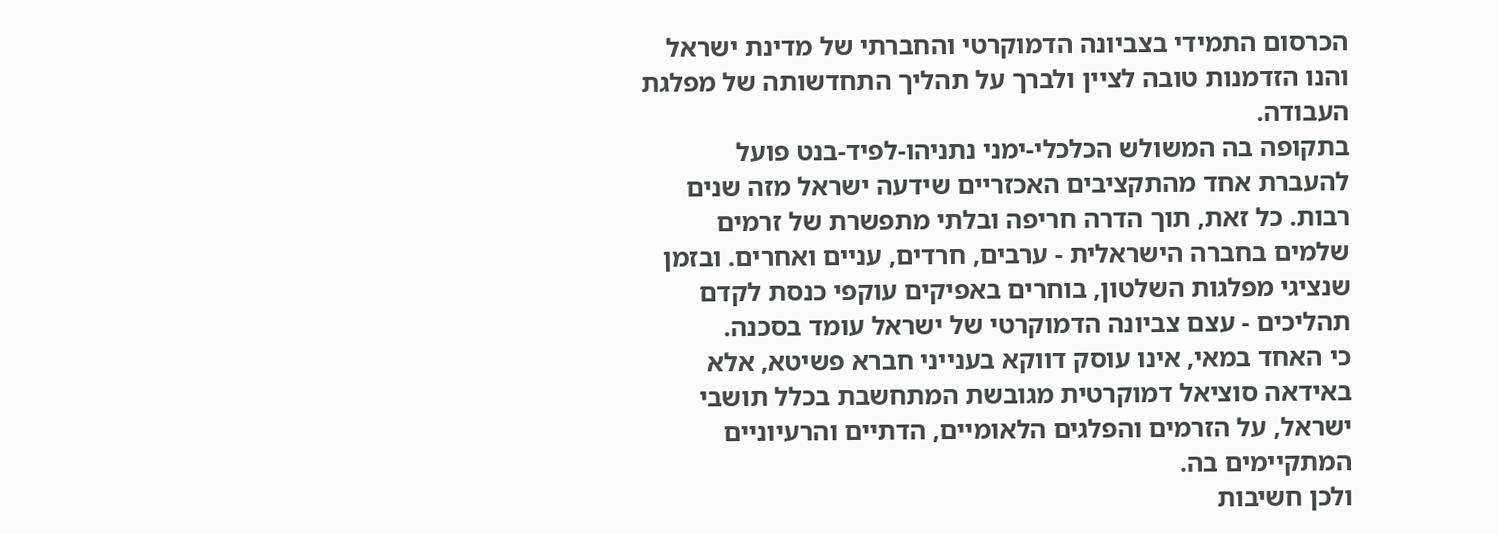הכרסום התמידי בצביונה הדמוקרטי והחברתי של מדינת ישראל והנו הזדמנות טובה לציין ולברך על תהליך התחדשותה של מפלגת העבודה.
בתקופה בה המשולש הכלכלי-ימני נתניהו-לפיד-בנט פועל להעברת אחד מהתקציבים האכזריים שידעה ישראל מזה שנים רבות. כל זאת, תוך הדרה חריפה ובלתי מתפשרת של זרמים שלמים בחברה הישראלית - ערבים, חרדים, עניים ואחרים. ובזמן שנציגי מפלגות השלטון, בוחרים באפיקים עוקפי כנסת לקדם תהליכים - עצם צביונה הדמוקרטי של ישראל עומד בסכנה.
כי האחד במאי, אינו עוסק דווקא בענייני חברא פשיטא, אלא באידאה סוציאל דמוקרטית מגובשת המתחשבת בכלל תושבי ישראל, על הזרמים והפלגים הלאומיים, הדתיים והרעיוניים המתקיימים בה.
ולכן חשיבות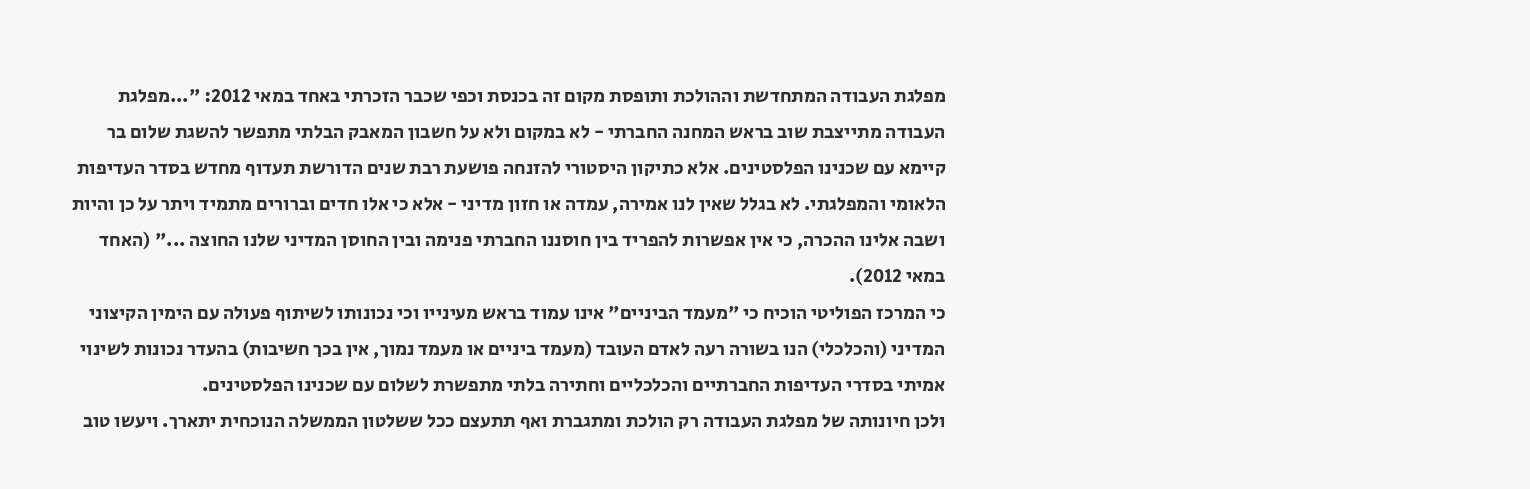מפלגת העבודה המתחדשת וההולכת ותופסת מקום זה בכנסת וכפי שכבר הזכרתי באחד במאי 2012: "...מפלגת העבודה מתייצבת שוב בראש המחנה החברתי - לא במקום ולא על חשבון המאבק הבלתי מתפשר להשגת שלום בר קיימא עם שכנינו הפלסטינים. אלא כתיקון היסטורי להזנחה פושעת רבת שנים הדורשת תעדוף מחדש בסדר העדיפות הלאומי והמפלגתי. לא בגלל שאין לנו אמירה, עמדה או חזון מדיני - אלא כי אלו חדים וברורים מתמיד ויתר על כן והיות ושבה אלינו ההכרה, כי אין אפשרות להפריד בין חוסננו החברתי פנימה ובין החוסן המדיני שלנו החוצה ..." (האחד במאי 2012).
כי המרכז הפוליטי הוכיח כי "מעמד הביניים" אינו עמוד בראש מעינייו וכי נכונותו לשיתוף פעולה עם הימין הקיצוני המדיני (והכלכלי) הנו בשורה רעה לאדם העובד (מעמד ביניים או מעמד נמוך, אין בכך חשיבות) בהעדר נכונות לשינוי אמיתי בסדרי העדיפות החברתיים והכלכליים וחתירה בלתי מתפשרת לשלום עם שכנינו הפלסטינים.
ולכן חיונותה של מפלגת העבודה רק הולכת ומתגברת ואף תתעצם ככל ששלטון הממשלה הנוכחית יתארך. ויעשו טוב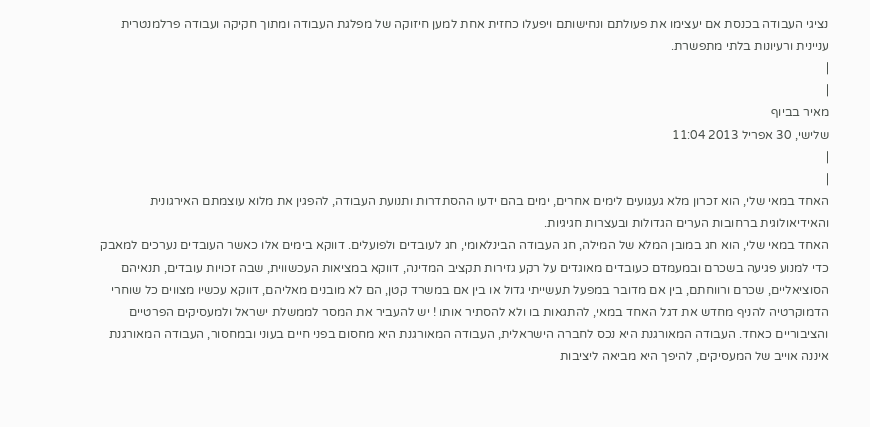נציגי העבודה בכנסת אם יעצימו את פעולתם ונחישותם ויפעלו כחזית אחת למען חיזוקה של מפלגת העבודה ומתוך חקיקה ועבודה פרלמנטרית עניינית ורעיונות בלתי מתפשרת.
|
|
מאיר בביוף
שלישי, 30 אפריל 2013 11:04
|
|
האחד במאי שלי, הוא זכרון מלא געגועים לימים אחרים, ימים בהם ידעו ההסתדרות ותנועת העבודה, להפגין את מלוא עוצמתם האירגונית והאידיאולוגית ברחובות הערים הגדולות ובעצרות חגיגיות.
האחד במאי שלי, הוא חג במובן המלא של המילה, חג העבודה הבינלאומי, חג לעובדים ולפועלים. דווקא בימים אלו כאשר העובדים נערכים למאבק כדי למנוע פגיעה בשכרם ובמעמדם כעובדים מאוגדים על רקע גזירות תקציב המדינה, דווקא במציאות העכשווית, שבה זכויות עובדים, תנאיהם הסוציאליים, שכרם ורווחתם, בין אם מדובר במפעל תעשייתי גדול או בין אם במשרד קטן, הם לא מובנים מאליהם, דווקא עכשיו מצווים כל שוחרי הדמוקרטיה להניף מחדש את דגל האחד במאי, להתגאות בו ולא להסתיר אותו ! יש להעביר את המסר לממשלת ישראל ולמעסיקים הפרטיים והציבוריים כאחד. העבודה המאורגנת היא נכס לחברה הישראלית, העבודה המאורגנת היא מחסום בפני חיים בעוני ובמחסור, העבודה המאורגנת איננה אוייב של המעסיקים, להיפך היא מביאה ליציבות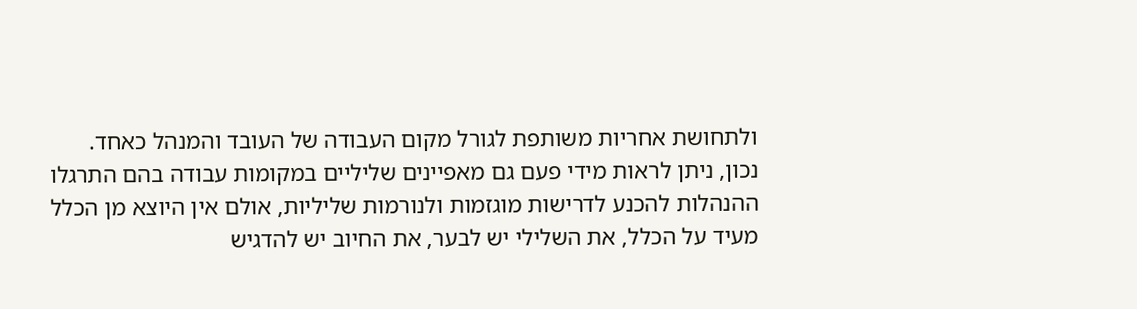ולתחושת אחריות משותפת לגורל מקום העבודה של העובד והמנהל כאחד. נכון, ניתן לראות מידי פעם גם מאפיינים שליליים במקומות עבודה בהם התרגלו ההנהלות להכנע לדרישות מוגזמות ולנורמות שליליות, אולם אין היוצא מן הכלל מעיד על הכלל, את השלילי יש לבער, את החיוב יש להדגיש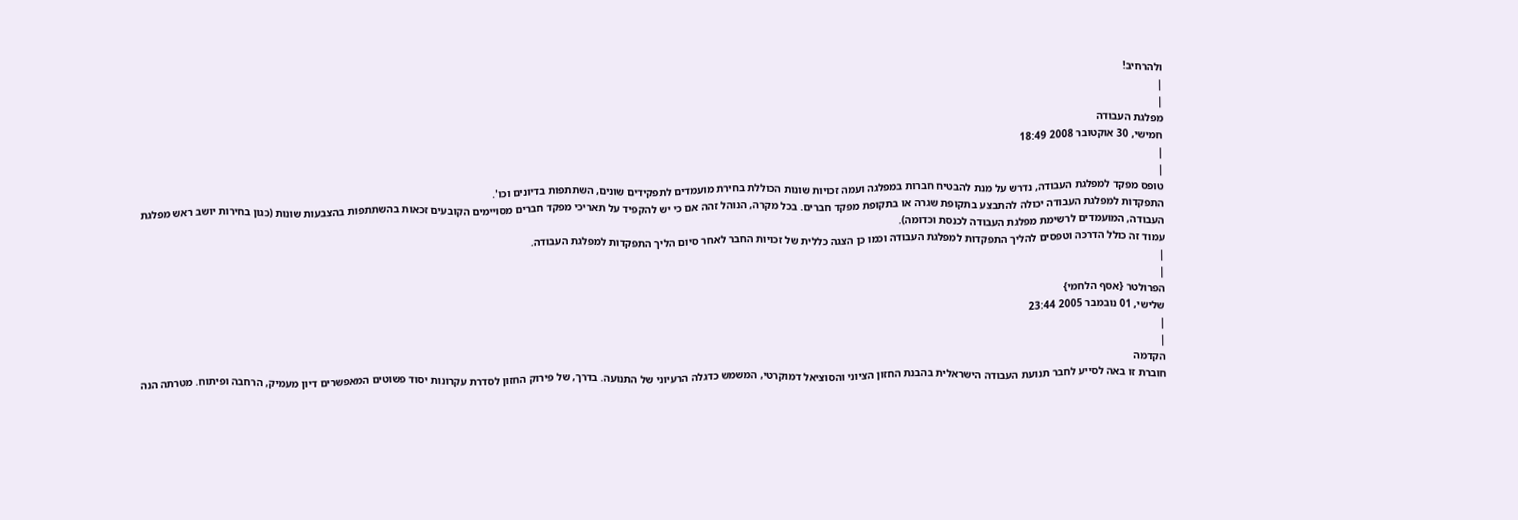ולהרחיב!
|
|
מפלגת העבודה
חמישי, 30 אוקטובר 2008 18:49
|
|
טופס מפקד למפלגת העבודה, נדרש על מנת להבטיח חברות במפלגה ועמה זכויות שונות הכוללת בחירת מועמדים לתפקידים שונים, השתתפות בדיונים וכו'.
התפקדות למפלגת העבודה יכולה להתבצע בתקופת שגרה או בתקופת מפקד חברים. בכל מקרה, הנוהל זהה אם כי יש להקפיד על תאריכי מפקד חברים מסויימים הקובעים זכאות בהשתתפות בהצבעות שונות (כגון בחירות יושב ראש מפלגת העבודה, המועמדים לרשימת מפלגת העבודה לכנסת וכדומה).
עמוד זה כולל הדרכה וטפסים להליך התפקדות למפלגת העבודה וכמו כן הצגה כללית של זכויות החבר לאחר סיום הליך התפקדות למפלגת העבודה.
|
|
הפרולטר {אסף הלחמי}
שלישי, 01 נובמבר 2005 23:44
|
|
הקדמה
חוברת זו באה לסייע לחבר תנועת העבודה הישראלית בהבנת החזון הציוני והסוציאל דמוקרטי‚ המשמש כדגלה הרעיוני של התנועה. בדרך‚ של פירוק החזון לסדרת עקרונות יסוד פשוטים המאפשרים דיון מעמיק‚ הרחבה ופיתוח. מטרתה הנה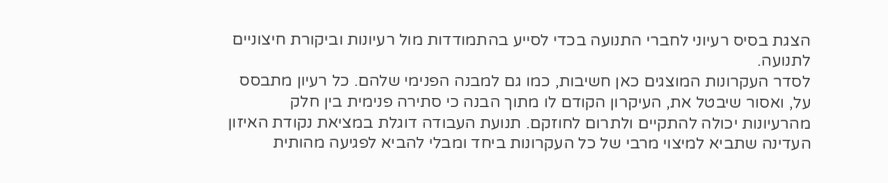הצגת בסיס רעיוני לחברי התנועה בכדי לסייע בהתמודדות מול רעיונות וביקורת חיצוניים לתנועה.
לסדר העקרונות המוצגים כאן חשיבות‚ כמו גם למבנה הפנימי שלהם. כל רעיון מתבסס על‚ ואסור שיבטל את‚ העיקרון הקודם לו מתוך הבנה כי סתירה פנימית בין חלק מהרעיונות יכולה להתקיים ולתרום לחוזקם. תנועת העבודה דוגלת במציאת נקודת האיזון העדינה שתביא למיצוי מרבי של כל העקרונות ביחד ומבלי להביא לפגיעה מהותית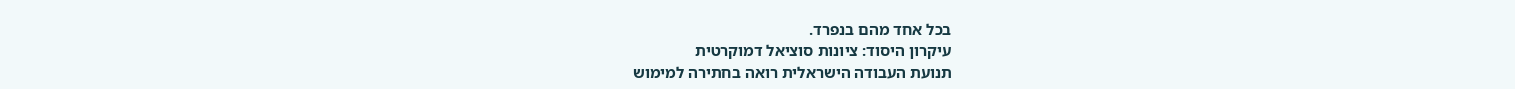בכל אחד מהם בנפרד.
עיקרון היסוד: ציונות סוציאל דמוקרטית
תנועת העבודה הישראלית רואה בחתירה למימוש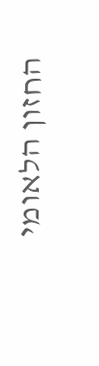החזון הלאומי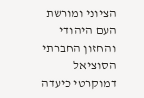הציוני ומורשת העם היהודי והחזון החברתי הסוציאל דמוקרטי כיעדה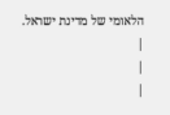הלאומי של מדינת ישראל.
|
|
|